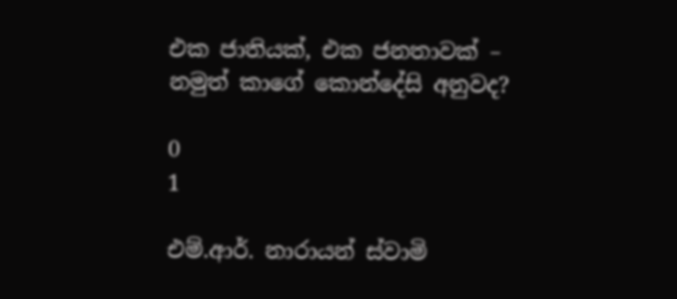එක ජාතියක්, එක ජනතාවක් – නමුත් කාගේ කොන්දේසි අනුවද?

0
1

එම්.ආර්. නාරායන් ස්වාමි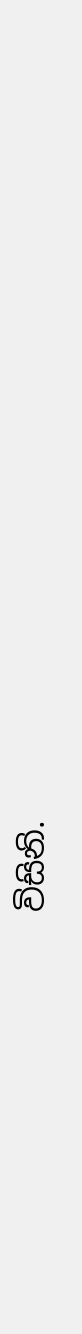විසිනි.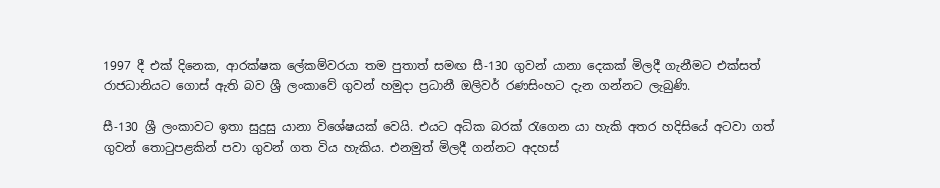1997 දී එක් දිනෙක, ආරක්ෂක ලේකම්වරයා තම පුතාත් සමඟ සී-130 ගුවන් යානා දෙකක් මිලදී ගැනීමට එක්සත් රාජධානියට ගොස් ඇති බව ශ්‍රී ලංකාවේ ගුවන් හමුදා ප්‍රධානී ඔලිවර් රණසිංහට දැන ගන්නට ලැබුණි.

සී-130 ශ්‍රී ලංකාවට ඉතා සුදුසු යානා විශේෂයක් වෙයි. එයට අධික බරක් රැගෙන යා හැකි අතර හදිසියේ අටවා ගත් ගුවන් තොටුපළකින් පවා ගුවන් ගත විය හැකිය. එනමුත් මිලදී ගන්නට අදහස්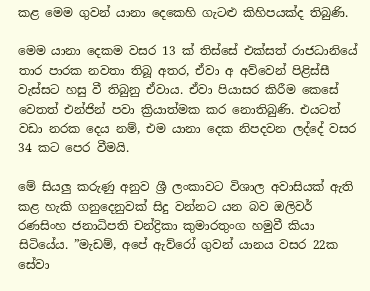කළ මෙම ගුවන් යානා දෙකෙහි ගැටළු කිහිපයක්ද තිබුණි.

මෙම යානා දෙකම වසර 13 ක් තිස්සේ එක්සත් රාජධානියේ තාර පාරක නවතා තිබූ අතර, ඒවා අ අව්වෙන් පිළිස්සී වැස්සට හසු වී තිබුනු ඒවාය. ඒවා පියාසර කිරීම කෙසේ වෙතත් එන්ජින් පවා ක්‍රියාත්මක කර නොතිබුණි. එයටත් වඩා නරක දෙය නම්, එම යානා දෙක නිපදවන ලද්දේ වසර 34 කට පෙර වීමයි.

මේ සියලු‍ කරුණු අනුව ශ්‍රී ලංකාවට විශාල අවාසියක් ඇති කළ හැකි ගනුදෙනුවක් සිදු වන්නට යන බව ඔලිවර් රණසිංහ ජනාධිපති චන්ද්‍රිකා කුමාරතුංග හමුවී කියා සිටියේය. ”මැඩම්, අපේ ඇව්රෝ ගුවන් යානය වසර 22ක සේවා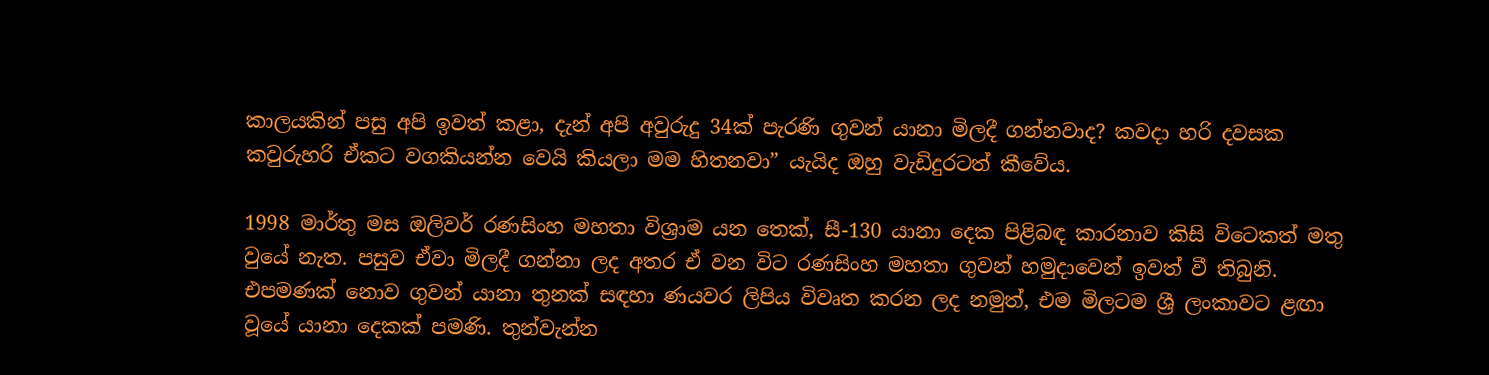කාලයකින් පසු අපි ඉවත් කළා, දැන් අපි අවුරුදු 34ක් පැරණි ගුවන් යානා මිලදී ගන්නවාද? කවදා හරි දවසක කවුරුහරි ඒකට වගකියන්න වෙයි කියලා මම හිතනවා” යැයිද ඔහු වැඩිදුරටත් කීවේය.

1998 මාර්තු මස ඔලිවර් රණසිංහ මහතා විශ්‍රාම යන තෙක්, සී-130 යානා දෙක පිළිබඳ කාරනාව කිසි විටෙකත් මතු වුයේ නැත. පසුව ඒවා මිලදී ගන්නා ලද අතර ඒ වන විට රණසිංහ මහතා ගුවන් හමුදාවෙන් ඉවත් වී තිබුනි. එපමණක් නොව ගුවන් යානා තුනක් සඳහා ණයවර ලිපිය විවෘත කරන ලද නමුත්, එම මිලටම ශ්‍රී ලංකාවට ළඟා වූයේ යානා දෙකක් පමණි. තුන්වැන්න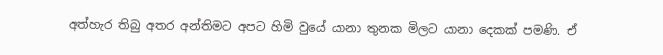අත්හැර තිබු අතර අන්තිමට අපට හිමි වුයේ යානා තුනක මිලට යානා දෙකක් පමණි. ඒ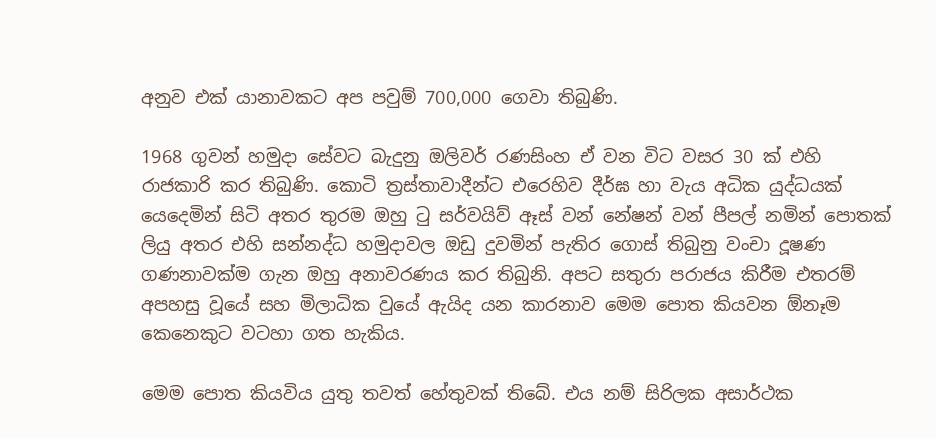අනුව එක් යානාවකට අප පවුම් 700,000 ගෙවා තිබුණි.

1968 ගුවන් හමුදා සේවට බැදුනු ඔලිවර් රණසිංහ ඒ වන විට වසර 30 ක් එහි රාජකාරි කර තිබුණි. කොටි ත්‍රස්තාවාදීන්ට එරෙහිව දීර්ඝ හා වැය අධික යුද්ධයක් යෙදෙමින් සිටි අතර තුරම ඔහු ටු සර්වයිව් ඈස් වන් නේෂන් වන් පීපල් නමින් පොතක් ලියු අතර එහි සන්නද්ධ හමුදාවල ඔඩු දුවමින් පැතිර ගොස් තිබුනු වංචා දූෂණ ගණනාවක්ම ගැන ඔහු අනාවරණය කර තිබුනි. අපට සතුරා පරාජය කිරීම එතරම් අපහසු වූයේ සහ මිලාධික වුයේ ඇයිද යන කාරනාව මෙම පොත කියවන ඕනෑම කෙනෙකුට වටහා ගත හැකිය.

මෙම පොත කියවිය යුතු තවත් හේතුවක් තිබේ. එය නම් සිරිලක අසාර්ථක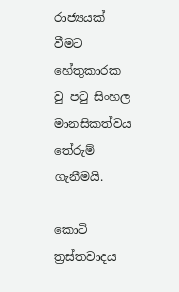රාජ්‍යයක් වීමට හේතුකාරක වු පටු සිංහල මානසිකත්වය තේරුම් ගැනීමයි.

කොටි ත්‍රස්තවාදය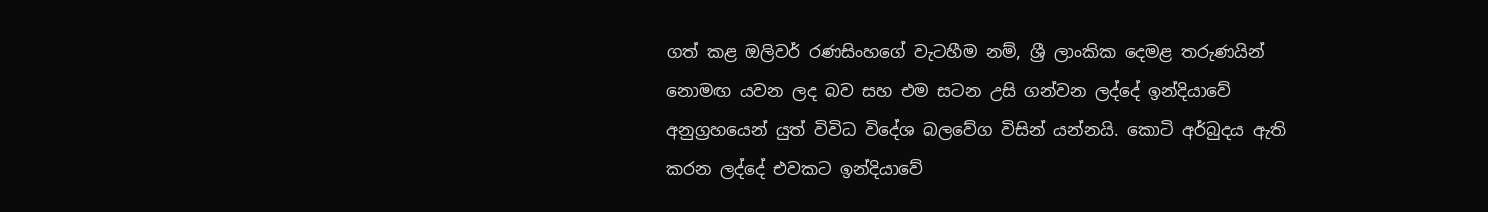ගත් කළ ඔලිවර් රණසිංහගේ වැටහීම නම්, ශ්‍රී ලාංකික දෙමළ තරුණයින් නොමඟ යවන ලද බව සහ එම සටන උසි ගන්වන ලද්දේ ඉන්දියාවේ අනුග්‍රහයෙන් යුත් විවිධ විදේශ බලවේග විසින් යන්නයි. කොටි අර්බුදය ඇති කරන ලද්දේ එවකට ඉන්දියාවේ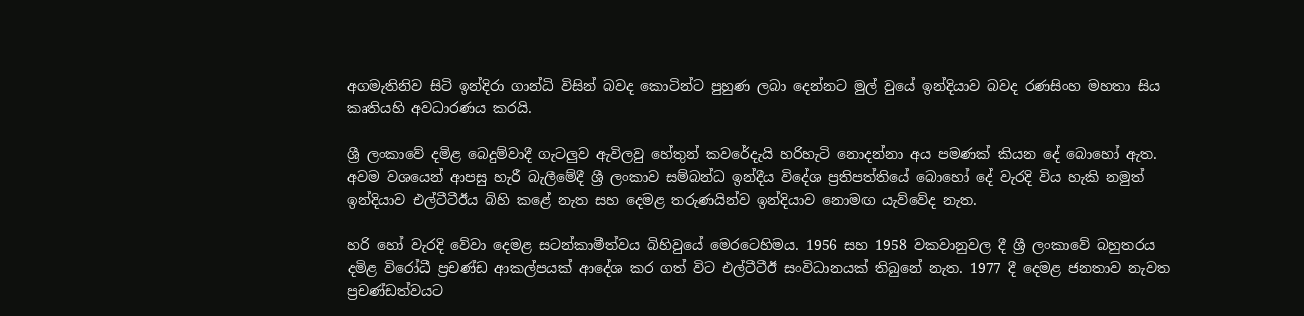අගමැතිනිව සිටි ඉන්දිරා ගාන්ධි විසින් බවද කොටින්ට පුහුණ ලබා දෙන්නට මුල් වුයේ ඉන්දියාව බවද රණසිංහ මහතා සිය කෘතියහි අවධාරණය කරයි.

ශ්‍රී ලංකාවේ දමිළ බෙදුම්වාදී ගැටලු‍ව ඇවිලවු හේතුන් කවරේදැයි හරිහැටි නොදන්නා අය පමණක් කියන දේ බොහෝ ඇත. අවම වශයෙන් ආපසු හැරී බැලීමේදී ශ්‍රී ලංකාව සම්බන්ධ ඉන්දීය විදේශ ප්‍රතිපත්තියේ බොහෝ දේ වැරදි විය හැකි නමුත් ඉන්දියාව එල්ටීටීඊය බිහි කළේ නැත සහ දෙමළ තරුණයින්ව ඉන්දියාව නොමඟ යැව්වේද නැත.

හරි හෝ වැරදි වේවා දෙමළ සටන්කාමීත්වය බිහිවුයේ මෙරටෙහිමය. 1956 සහ 1958 වකවානුවල දී ශ්‍රී ලංකාවේ බහුතරය දමිළ විරෝධී ප්‍රචණ්ඩ ආකල්පයක් ආදේශ කර ගත් විට එල්ටීටීඊ සංවිධානයක් තිබුනේ නැත. 1977 දී දෙමළ ජනතාව නැවත ප්‍රචණ්ඩත්වයට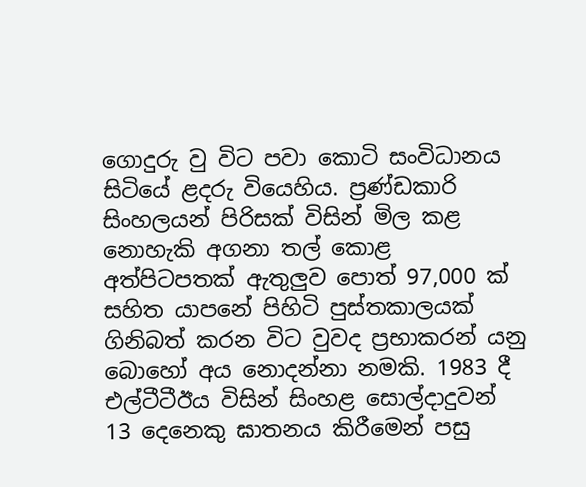ගොදුරු වු විට පවා කොටි සංවිධානය සිටියේ ළදරු වියෙහිය. ප්‍රණ්ඩකාරි සිංහලයන් පිරිසක් විසින් මිල කළ නොහැකි අගනා තල් කොළ අත්පිටපතක් ඇතුලු‍ව පොත් 97,000 ක් සහිත යාපනේ පිහිටි පුස්තකාලයක් ගිනිබත් කරන විට වුවද ප්‍රභාකරන් යනු බොහෝ අය නොදන්නා නමකි. 1983 දී එල්ටීටීඊය විසින් සිංහළ සොල්දාදුවන් 13 දෙනෙකු ඝාතනය කිරීමෙන් පසු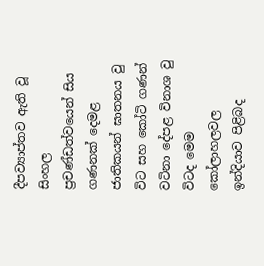දීපව්‍යාප්තව ඇති වූ සිංහල ප්‍රචණ්ඩත්වයෙන් සිය ගණනක් දෙමළ ජාතිකයන් ඝාතනය වු විට සහ කෝටි ගණන් වටිනා දේපළ විනාශ වු විටද මෙම කෝලාහලවල ඉන්දියාව පිළිබද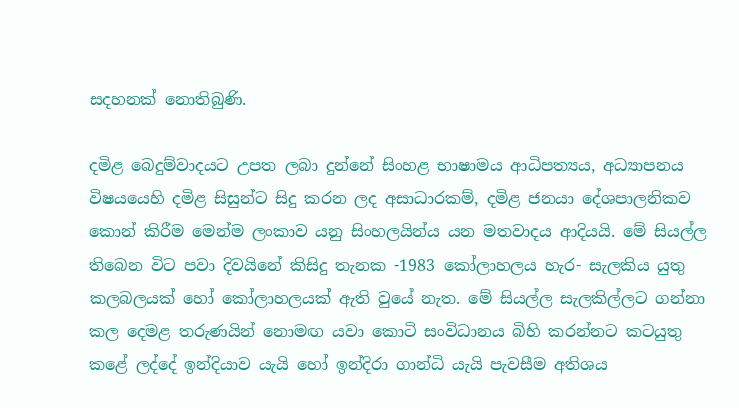සදහනක් නොතිබුණි.

දමිළ බෙදුම්වාදයට උපත ලබා දුන්නේ සිංහළ භාෂාමය ආධිපත්‍යය, අධ්‍යාපනය විෂයයෙහි දමිළ සිසුන්ට සිදු කරන ලද අසාධාරකම්, දමිළ ජනයා දේශපාලනිකව කොන් කිරීම මෙන්ම ලංකාව යනු සිංහලයින්ය යන මතවාදය ආදියයි. මේ සියල්ල තිබෙන විට පවා දිවයිනේ කිසිදු තැනක -1983 කෝලාහලය හැර- සැලකිය යුතු කලබලයක් හෝ කෝලාහලයක් ඇති වුයේ නැත. මේ සියල්ල සැලකිල්ලට ගන්නා කල දෙමළ තරුණයින් නොමඟ යවා කොටි සංවිධානය බිහි කරන්නට කටයුතු කළේ ලද්දේ ඉන්දියාව යැයි හෝ ඉන්දිරා ගාන්ධි යැයි පැවසීම අතිශය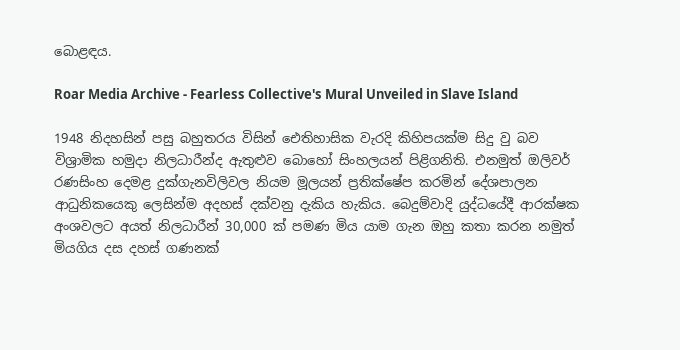බොළඳය.

Roar Media Archive - Fearless Collective's Mural Unveiled in Slave Island

1948 නිදහසින් පසු බහුතරය විසින් ඓතිහාසික වැරදි කිහිපයක්ම සිදු වු බව විශ්‍රාමික හමුදා නිලධාරීන්ද ඇතුළුව බොහෝ සිංහලයන් පිළිගනිති. එනමුත් ඔලිවර් රණසිංහ දෙමළ දුක්ගැනවිලිවල නියම මූලයන් ප්‍රතික්ෂේප කරමින් දේශපාලන ආධුනිකයෙකු ලෙසින්ම අදහස් දක්වනු දැකිය හැකිය. බෙදුම්වාදි යුද්ධයේදී ආරක්ෂක අංශවලට අයත් නිලධාරීන් 30,000 ක් පමණ මිය යාම ගැන ඔහු කතා කරන නමුත් මියගිය දස දහස් ගණනක්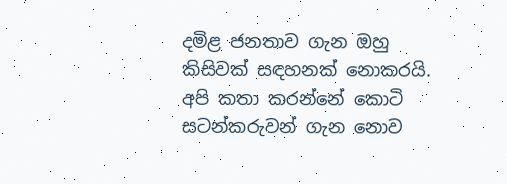දමිළ ජනතාව ගැන ඔහු කිසිවක් සඳහනක් නොකරයි. අපි කතා කරන්නේ කොටි සටන්කරුවන් ගැන නොව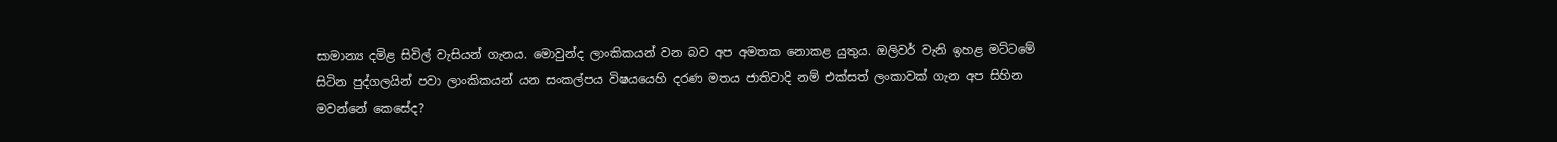සාමාන්‍ය දමිළ සිවිල් වැසියන් ගැනය. මොවුන්ද ලාංකිකයන් වන බව අප අමතක නොකළ යුතුය. ඔලිවර් වැනි ඉහළ මට්ටමේ සිටින පුද්ගලයින් පවා ලාංකිකයන් යන සංකල්පය විෂයයෙහි දරණ මතය ජාතිවාදි නම් එක්සත් ලංකාවක් ගැන අප සිහින මවන්නේ කෙසේද?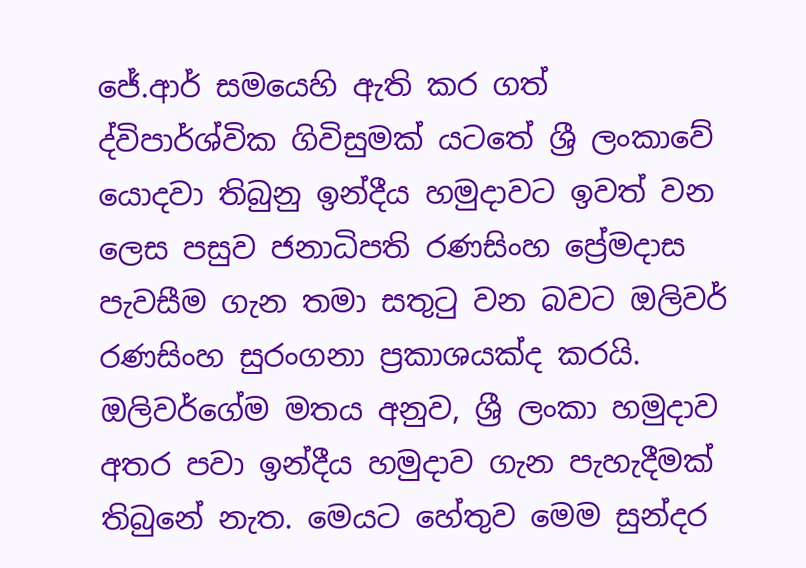ජේ.ආර් සමයෙහි ඇති කර ගත් ද්විපාර්ශ්වික ගිවිසුමක් යටතේ ශ්‍රී ලංකාවේ යොදවා තිබුනු ඉන්දීය හමුදාවට ඉවත් වන ලෙස පසුව ජනාධිපති රණසිංහ ප්‍රේමදාස පැවසීම ගැන තමා සතුටු වන බවට ඔලිවර් රණසිංහ සුරංගනා ප්‍රකාශයක්ද කරයි. ඔලිවර්ගේම මතය අනුව, ශ්‍රී ලංකා හමුදාව අතර පවා ඉන්දීය හමුදාව ගැන පැහැදීමක් තිබුනේ නැත. මෙයට හේතුව මෙම සුන්දර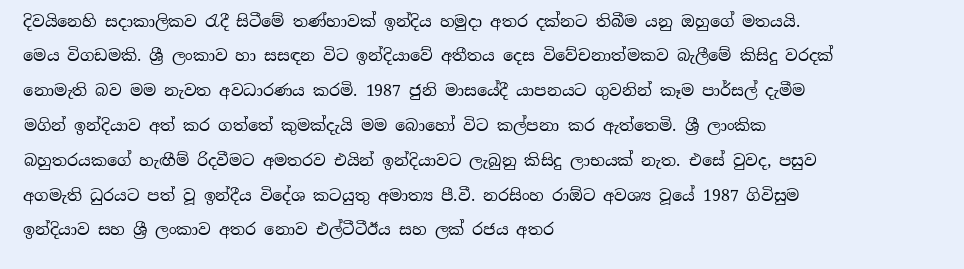දිවයිනෙහි සදාකාලිකව රැදී සිටීමේ තණ්හාවක් ඉන්දිය හමුදා අතර දක්නට තිබීම යනු ඔහුගේ මතයයි.
මෙය විගඩමකි. ශ්‍රී ලංකාව හා සසඳන විට ඉන්දියාවේ අතීතය දෙස විවේචනාත්මකව බැලීමේ කිසිදු වරදක් නොමැති බව මම නැවත අවධාරණය කරමි. 1987 ජුනි මාසයේදී යාපනයට ගුවනින් කෑම පාර්සල් දැමීම මගින් ඉන්දියාව අත් කර ගත්තේ කුමක්දැයි මම බොහෝ විට කල්පනා කර ඇත්තෙමි. ශ්‍රී ලාංකික බහුතරයකගේ හැඟීම් රිදවීමට අමතරව එයින් ඉන්දියාවට ලැබුනු කිසිදු ලාභයක් නැත. එසේ වුවද, පසුව අගමැති ධුරයට පත් වූ ඉන්දීය විදේශ කටයුතු අමාත්‍ය පී.වී. නරසිංහ රාඕට අවශ්‍ය වූයේ 1987 ගිවිසුම ඉන්දියාව සහ ශ්‍රී ලංකාව අතර නොව එල්ටීටීඊය සහ ලක් රජය අතර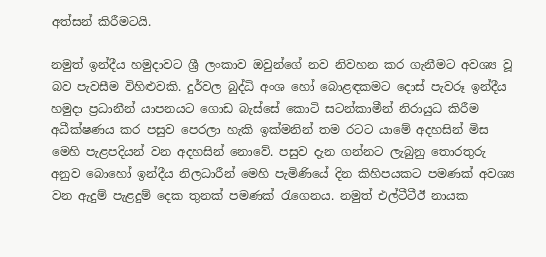අත්සන් කිරීමටයි.

නමුත් ඉන්දීය හමුදාවට ශ්‍රී ලංකාව ඔවුන්ගේ නව නිවහන කර ගැනීමට අවශ්‍ය වූ බව පැවසීම විහිළුවකි. දුර්වල බුද්ධි අංශ හෝ බොළඳකමට දොස් පැවරූ ඉන්දීය හමුදා ප්‍රධානීන් යාපනයට ගොඩ බැස්සේ කොටි සටන්කාමීන් නිරායුධ කිරීම අධීක්ෂණය කර පසුව පෙරලා හැකි ඉක්මනින් තම රටට යාමේ අදහසින් මිස මෙහි පැළපදියන් වන අදහසින් නොවේ. පසුව දැන ගන්නට ලැබුනු තොරතුරු අනුව බොහෝ ඉන්දීය නිලධාරීන් මෙහි පැමිණියේ දින කිහිපයකට පමණක් අවශ්‍ය වන ඇදුම් පැළදුම් දෙක තුනක් පමණක් රැගෙනය. නමුත් එල්ටීටීඊ නායක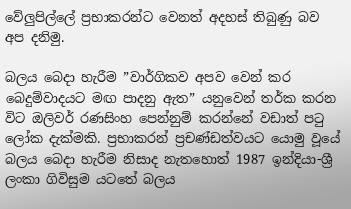වේලු‍පිල්ලේ ප්‍රභාකරන්ට වෙනත් අදහස් තිබුණු බව අප දනිමු.

බලය බෙදා හැරීම ”වාර්ගිකව අපව වෙන් කර බෙදුම්වාදයට මඟ පාදනු ඇත” යනුවෙන් තර්ක කරන විට ඔලිවර් රණසිංහ පෙන්නුම් කරන්නේ වඩාත් පටු ලෝක දැක්මකි. ප්‍රභාකරන් ප්‍රචණ්ඩත්වයට යොමු වූයේ බලය බෙදා හැරීම නිසාද නැතහොත් 1987 ඉන්දියා-ශ්‍රී ලංකා ගිවිසුම යටතේ බලය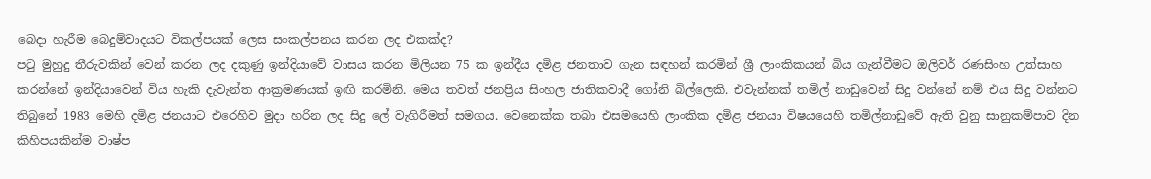බෙදා හැරීම බෙදුම්වාදයට විකල්පයක් ලෙස සංකල්පනය කරන ලද එකක්ද?
පටු මුහුදු තීරුවකින් වෙන් කරන ලද දකුණු ඉන්දියාවේ වාසය කරන මිලියන 75 ක ඉන්දීය දමිළ ජනතාව ගැන සඳහන් කරමින් ශ්‍රී ලාංකිකයන් බිය ගැන්වීමට ඔලිවර් රණසිංහ උත්සාහ කරන්නේ ඉන්දියාවෙන් විය හැකි දැවැන්ත ආක්‍රමණයක් ඉඟි කරමිනි. මෙය තවත් ජනප්‍රිය සිංහල ජාතිකවාදී ගෝනි බිල්ලෙකි. එවැන්නක් තමිල් නාඩුවෙන් සිදු වන්නේ නම් එය සිදු වන්නට තිබුනේ 1983 මෙහි දමිළ ජනයාට එරෙහිව මුදා හරින ලද සිදු ලේ වැගිරීමත් සමගය. වෙනෙක්ක තබා එසමයෙහි ලාංකික දමිළ ජනයා විෂයයෙහි තමිල්නාඩුවේ ඇති වුනු සානුකම්පාව දින කිහිපයකින්ම වාෂ්ප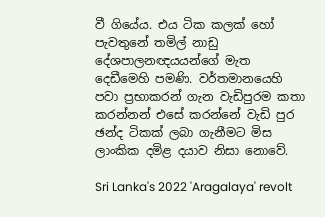වී ගියේය. එය ටික කලක් හෝ පැවතුනේ තමිල් නාඩු දේශපාලනඥයයන්ගේ මැත දෙඩීමෙහි පමණි. වර්තමානයෙහි පවා ප්‍රභාකරන් ගැන වැඩිපුරම කතා කරන්නන් එසේ කරන්නේ වැඩි පුර ඡන්ද ටිකක් ලබා ගැනීමට මිස ලාංකික දමිළ දයාව නිසා නොවේ.

Sri Lanka's 2022 'Aragalaya' revolt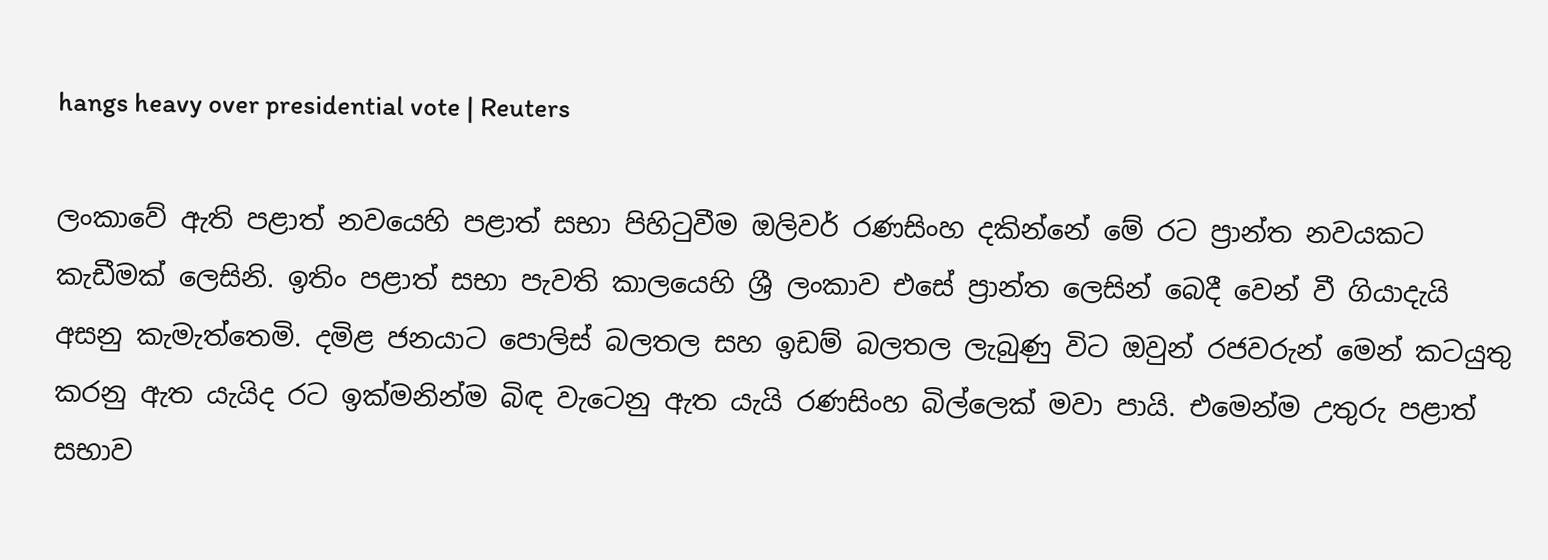hangs heavy over presidential vote | Reuters

ලංකාවේ ඇති පළාත් නවයෙහි පළාත් සභා පිහිටුවීම ඔලිවර් රණසිංහ දකින්නේ මේ රට ප්‍රාන්ත නවයකට කැඩීමක් ලෙසිනි. ඉතිං පළාත් සභා පැවති කාලයෙහි ශ්‍රී ලංකාව එසේ ප්‍රාන්ත ලෙසින් බෙදී වෙන් වී ගියාදැයි අසනු කැමැත්තෙමි. දමිළ ජනයාට පොලිස් බලතල සහ ඉඩම් බලතල ලැබුණු විට ඔවුන් රජවරුන් මෙන් කටයුතු කරනු ඇත යැයිද රට ඉක්මනින්ම බිඳ වැටෙනු ඇත යැයි රණසිංහ බිල්ලෙක් මවා පායි. එමෙන්ම උතුරු පළාත් සභාව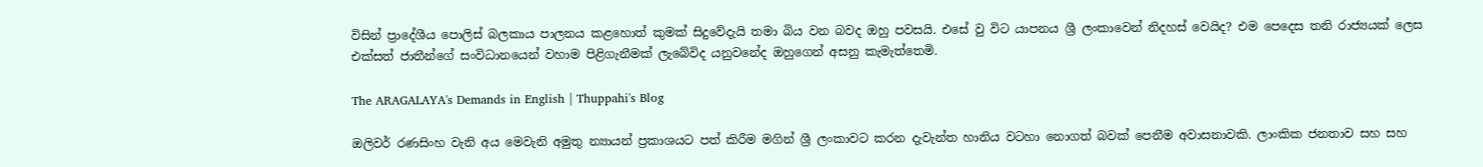විසින් ප්‍රාදේශීය පොලිස් බලකාය පාලනය කළහොත් කුමක් සිදුවේදැයි තමා බිය වන බවද ඔහු පවසයි. එසේ වු විට යාපනය ශ්‍රී ලංකාවෙන් නිදහස් වෙයිද? එම පෙදෙස තනි රාජ්‍යයක් ලෙස එක්සත් ජාතීන්ගේ සංවිධානයෙන් වහාම පිළිගැනීමක් ලැබේවිද යනුවනේද ඔහුගෙන් අසනු කැමැත්තෙමි.

The ARAGALAYA's Demands in English | Thuppahi's Blog

ඔලිවර් රණසිංහ වැනි අය මෙවැනි අමුතු න්‍යායන් ප්‍රකාශයට පත් කිරීම මගින් ශ්‍රී ලංකාවට කරන දැවැන්ත හානිය වටහා නොගත් බවක් පෙනීම අවාසනාවකි. ලාංකික ජනතාව සහ සහ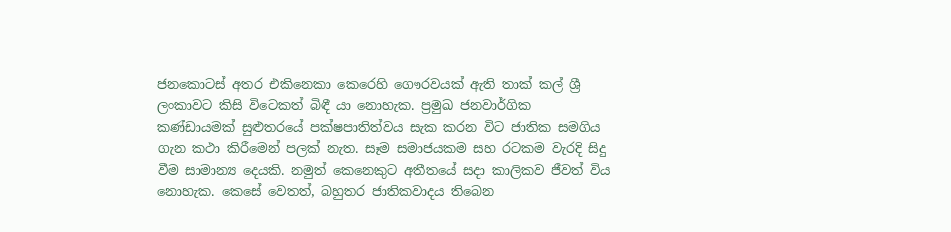ජනකොටස් අතර එකිනෙකා කෙරෙහි ගෞරවයක් ඇති තාක් කල් ශ්‍රී ලංකාවට කිසි විටෙකත් බිඳී යා නොහැක. ප්‍රමුඛ ජනවාර්ගික කණ්ඩායමක් සුළුතරයේ පක්ෂපාතිත්වය සැක කරන විට ජාතික සමගිය ගැන කථා කිරීමෙන් පලක් නැත. සෑම සමාජයකම සහ රටකම වැරදි සිදු වීම සාමාන්‍ය දෙයකි. නමුත් කෙනෙකුට අතීතයේ සදා කාලිකව ජීවත් විය නොහැක. කෙසේ වෙතත්, බහුතර ජාතිකවාදය තිබෙන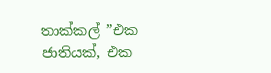තාක්කල් ”එක ජාතියක්, එක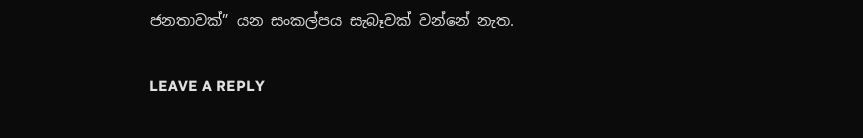ජනතාවක්” යන සංකල්පය සැබෑවක් වන්නේ නැත.

LEAVE A REPLY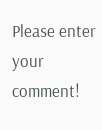Please enter your comment!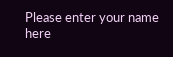Please enter your name here